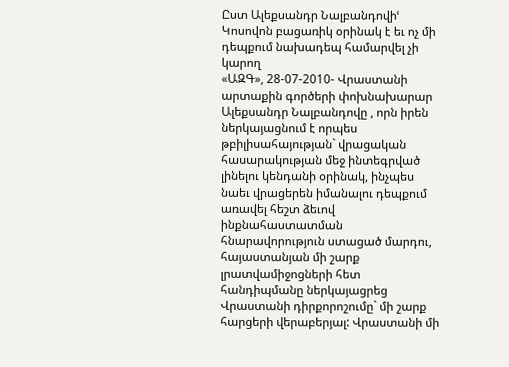Ըստ Ալեքսանդր Նալբանդովիՙ Կոսովոն բացառիկ օրինակ է եւ ոչ մի դեպքում նախադեպ համարվել չի կարող
«ԱԶԳ», 28-07-2010- Վրաստանի արտաքին գործերի փոխնախարար Ալեքսանդր Նալբանդովը , որն իրեն ներկայացնում է որպես թբիլիսահայության` վրացական հասարակության մեջ ինտեգրված լինելու կենդանի օրինակ, ինչպես նաեւ վրացերեն իմանալու դեպքում առավել հեշտ ձեւով ինքնահաստատման հնարավորություն ստացած մարդու, հայաստանյան մի շարք լրատվամիջոցների հետ հանդիպմանը ներկայացրեց Վրաստանի դիրքորոշումը` մի շարք հարցերի վերաբերյալ: Վրաստանի մի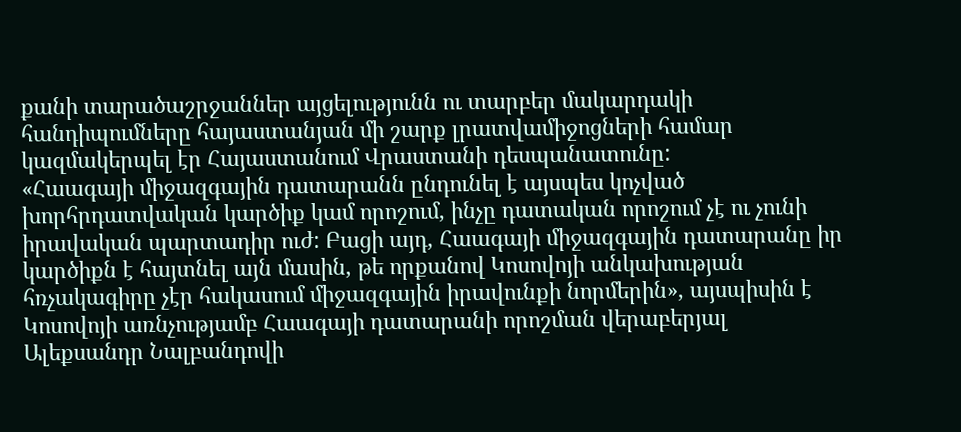քանի տարածաշրջաններ այցելությունն ու տարբեր մակարդակի հանդիպումները հայաստանյան մի շարք լրատվամիջոցների համար կազմակերպել էր Հայաստանում Վրաստանի դեսպանատունը:
«Հաագայի միջազգային դատարանն ընդունել է այսպես կոչված խորհրդատվական կարծիք կամ որոշում, ինչը դատական որոշում չէ ու չունի իրավական պարտադիր ուժ: Բացի այդ, Հաագայի միջազգային դատարանը իր կարծիքն է հայտնել այն մասին, թե որքանով Կոսովոյի անկախության հռչակագիրը չէր հակասում միջազգային իրավունքի նորմերին», այսպիսին է Կոսովոյի առնչությամբ Հաագայի դատարանի որոշման վերաբերյալ Ալեքսանդր Նալբանդովի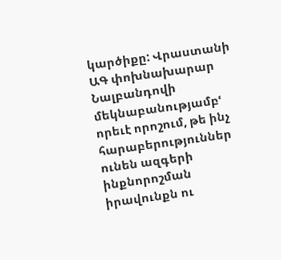կարծիքը: Վրաստանի ԱԳ փոխնախարար Նալբանդովի մեկնաբանությամբՙ որեւէ որոշում, թե ինչ հարաբերություններ ունեն ազգերի ինքնորոշման իրավունքն ու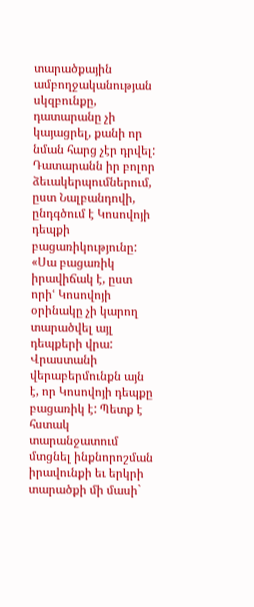տարածքային ամբողջականության սկզբունքը, դատարանը չի կայացրել, քանի որ նման հարց չէր դրվել:
Դատարանն իր բոլոր ձեւակերպումներում, ըստ Նալբանդովի, ընդգծում է Կոսովոյի դեպքի բացառիկությունը: «Սա բացառիկ իրավիճակ է, ըստ որիՙ Կոսովոյի օրինակը չի կարող տարածվել այլ դեպքերի վրա: Վրաստանի վերաբերմունքն այն է, որ Կոսովոյի դեպքը բացառիկ է: Պետք է հստակ տարանջատում մտցնել ինքնորոշման իրավունքի եւ երկրի տարածքի մի մասի`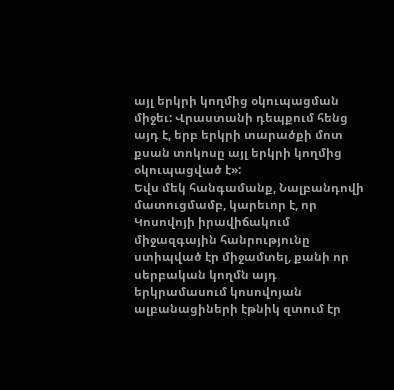այլ երկրի կողմից օկուպացման միջեւ: Վրաստանի դեպքում հենց այդ է, երբ երկրի տարածքի մոտ քսան տոկոսը այլ երկրի կողմից օկուպացված է»:
Եվս մեկ հանգամանք, Նալբանդովի մատուցմամբ, կարեւոր է, որ Կոսովոյի իրավիճակում միջազգային հանրությունը ստիպված էր միջամտել, քանի որ սերբական կողմն այդ երկրամասում կոսովոյան ալբանացիների էթնիկ զտում էր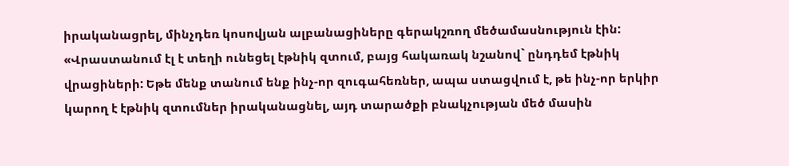իրականացրել, մինչդեռ կոսովյան ալբանացիները գերակշռող մեծամասնություն էին: «Վրաստանում էլ է տեղի ունեցել էթնիկ զտում, բայց հակառակ նշանով` ընդդեմ էթնիկ վրացիների: Եթե մենք տանում ենք ինչ-որ զուգահեռներ, ապա ստացվում է, թե ինչ-որ երկիր կարող է էթնիկ զտումներ իրականացնել, այդ տարածքի բնակչության մեծ մասին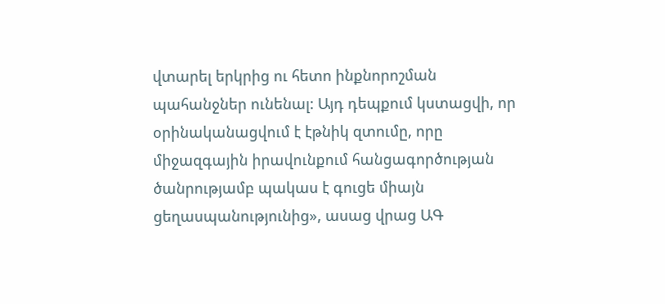վտարել երկրից ու հետո ինքնորոշման պահանջներ ունենալ: Այդ դեպքում կստացվի, որ օրինականացվում է էթնիկ զտումը, որը միջազգային իրավունքում հանցագործության ծանրությամբ պակաս է գուցե միայն ցեղասպանությունից», ասաց վրաց ԱԳ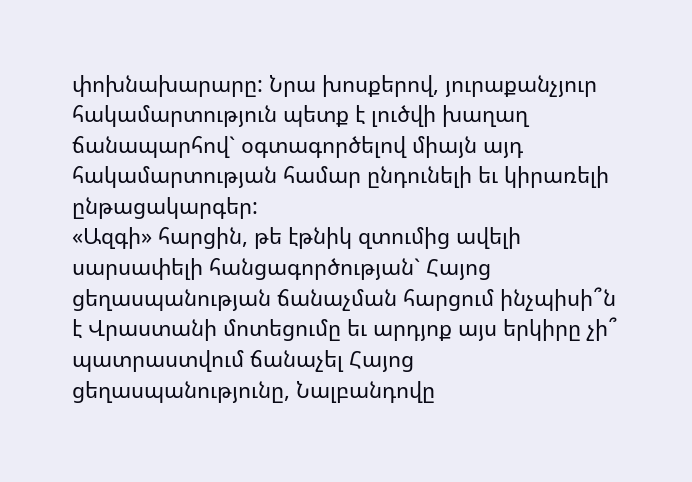փոխնախարարը: Նրա խոսքերով, յուրաքանչյուր հակամարտություն պետք է լուծվի խաղաղ ճանապարհով` օգտագործելով միայն այդ հակամարտության համար ընդունելի եւ կիրառելի ընթացակարգեր:
«Ազգի» հարցին, թե էթնիկ զտումից ավելի սարսափելի հանցագործության` Հայոց ցեղասպանության ճանաչման հարցում ինչպիսի՞ն է Վրաստանի մոտեցումը եւ արդյոք այս երկիրը չի՞ պատրաստվում ճանաչել Հայոց ցեղասպանությունը, Նալբանդովը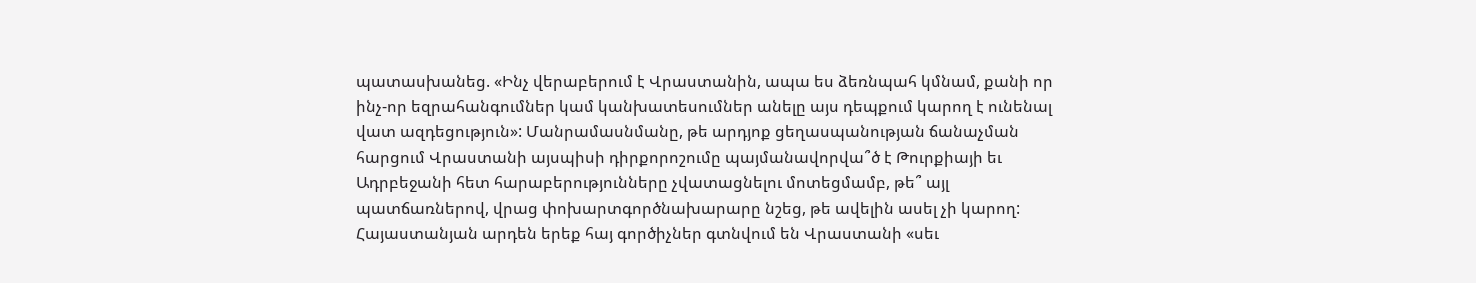պատասխանեց. «Ինչ վերաբերում է Վրաստանին, ապա ես ձեռնպահ կմնամ, քանի որ ինչ-որ եզրահանգումներ կամ կանխատեսումներ անելը այս դեպքում կարող է ունենալ վատ ազդեցություն»: Մանրամասնմանը, թե արդյոք ցեղասպանության ճանաչման հարցում Վրաստանի այսպիսի դիրքորոշումը պայմանավորվա՞ծ է Թուրքիայի եւ Ադրբեջանի հետ հարաբերությունները չվատացնելու մոտեցմամբ, թե՞ այլ պատճառներով, վրաց փոխարտգործնախարարը նշեց, թե ավելին ասել չի կարող:
Հայաստանյան արդեն երեք հայ գործիչներ գտնվում են Վրաստանի «սեւ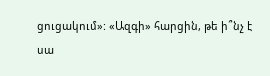ցուցակում»: «Ազգի» հարցին, թե ի՞նչ է սա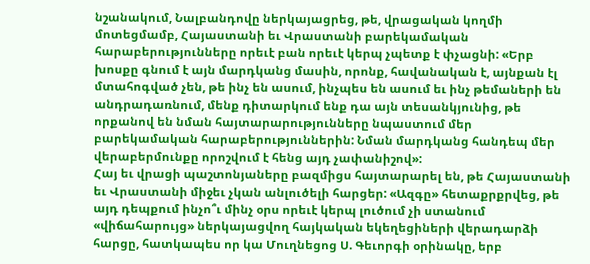նշանակում, Նալբանդովը ներկայացրեց, թե, վրացական կողմի մոտեցմամբ, Հայաստանի եւ Վրաստանի բարեկամական հարաբերությունները որեւէ բան որեւէ կերպ չպետք է փչացնի: «Երբ խոսքը գնում է այն մարդկանց մասին, որոնք, հավանական է, այնքան էլ մտահոգված չեն, թե ինչ են ասում, ինչպես են ասում եւ ինչ թեմաների են անդրադառնում, մենք դիտարկում ենք դա այն տեսանկյունից, թե որքանով են նման հայտարարությունները նպաստում մեր բարեկամական հարաբերություններին: Նման մարդկանց հանդեպ մեր վերաբերմունքը որոշվում է հենց այդ չափանիշով»:
Հայ եւ վրացի պաշտոնյաները բազմիցս հայտարարել են, թե Հայաստանի եւ Վրաստանի միջեւ չկան անլուծելի հարցեր: «Ազգը» հետաքրքրվեց, թե այդ դեպքում ինչո՞ւ մինչ օրս որեւէ կերպ լուծում չի ստանում «վիճահարույց» ներկայացվող հայկական եկեղեցիների վերադարձի հարցը, հատկապես որ կա Մուղնեցոց Ս. Գեւորգի օրինակը, երբ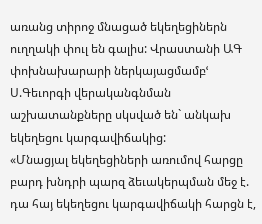առանց տիրոջ մնացած եկեղեցիներն ուղղակի փուլ են գալիս: Վրաստանի ԱԳ փոխնախարարի ներկայացմամբՙ Ս.Գեւորգի վերականգնման աշխատանքները սկսված են` անկախ եկեղեցու կարգավիճակից:
«Մնացյալ եկեղեցիների առումով հարցը բարդ խնդրի պարզ ձեւակերպման մեջ է. դա հայ եկեղեցու կարգավիճակի հարցն է,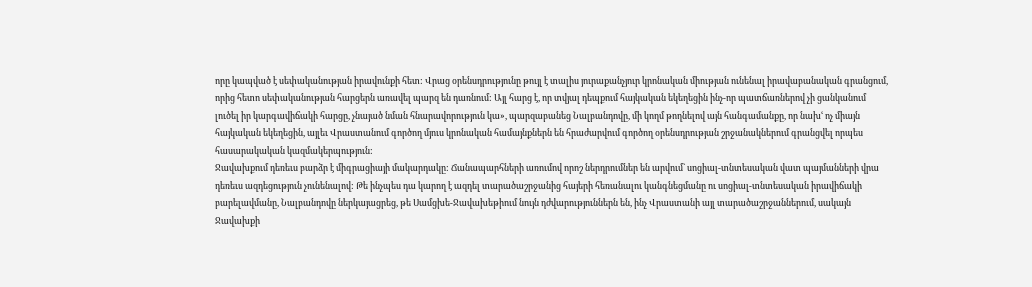որը կապված է սեփականության իրավունքի հետ: Վրաց օրենսդրությունը թույլ է տալիս յուրաքանչյուր կրոնական միության ունենալ իրավաբանական գրանցում, որից հետո սեփականության հարցերն առավել պարզ են դառնում: Այլ հարց է, որ տվյալ դեպքում հայկական եկեղեցին ինչ-որ պատճառներով չի ցանկանում լուծել իր կարգավիճակի հարցը, չնայած նման հնարավորություն կա», պարզաբանեց Նալբանդովը, մի կողմ թողնելով այն հանգամանքը, որ նախՙ ոչ միայն հայկական եկեղեցին, այլեւ Վրաստանում գործող մյուս կրոնական համայնքներն են հրաժարվում գործող օրենսդրության շրջանակներում գրանցվել որպես հասարակական կազմակերպություն:
Ջավախքում դեռեւս բարձր է միգրացիայի մակարդակը: Ճանապարհների առումով որոշ ներդրումներ են արվում` սոցիալ-տնտեսական վատ պայմանների վրա դեռեւս ազդեցություն չունենալով: Թե ինչպես դա կարող է ազդել տարածաշրջանից հայերի հեռանալու կանգնեցմանը ու սոցիալ-տնտեսական իրավիճակի բարելավմանը, Նալբանդովը ներկայացրեց, թե Սամցխե-Ջավախեթիում նույն դժվարություններն են, ինչ Վրաստանի այլ տարածաշրջաններում, սակայն Ջավախքի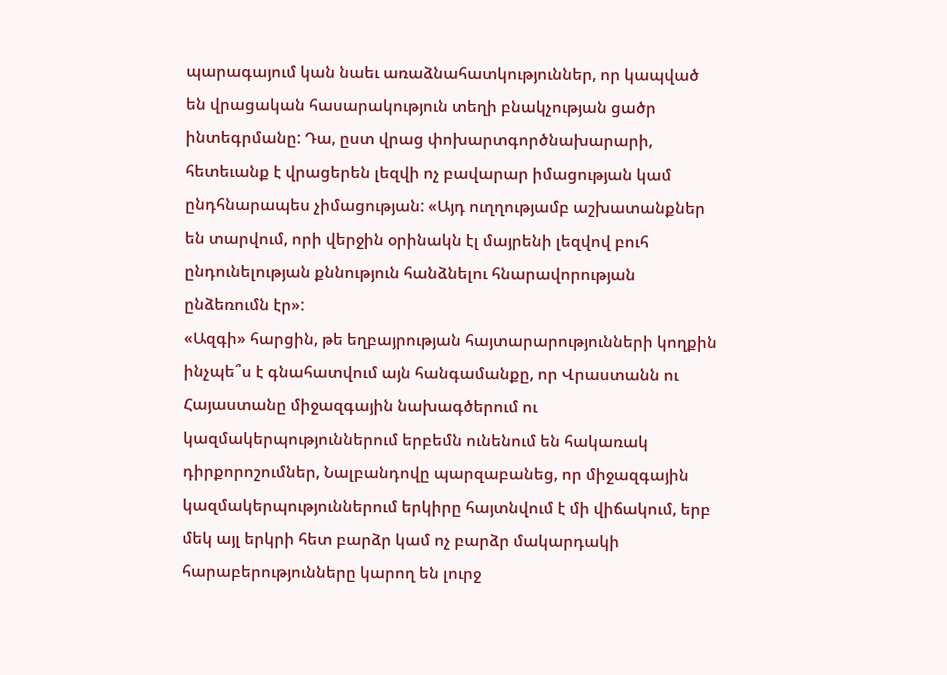պարագայում կան նաեւ առաձնահատկություններ, որ կապված են վրացական հասարակություն տեղի բնակչության ցածր ինտեգրմանը: Դա, ըստ վրաց փոխարտգործնախարարի, հետեւանք է վրացերեն լեզվի ոչ բավարար իմացության կամ ընդհնարապես չիմացության: «Այդ ուղղությամբ աշխատանքներ են տարվում, որի վերջին օրինակն էլ մայրենի լեզվով բուհ ընդունելության քննություն հանձնելու հնարավորության ընձեռումն էր»:
«Ազգի» հարցին, թե եղբայրության հայտարարությունների կողքին ինչպե՞ս է գնահատվում այն հանգամանքը, որ Վրաստանն ու Հայաստանը միջազգային նախագծերում ու կազմակերպություններում երբեմն ունենում են հակառակ դիրքորոշումներ, Նալբանդովը պարզաբանեց, որ միջազգային կազմակերպություններում երկիրը հայտնվում է մի վիճակում, երբ մեկ այլ երկրի հետ բարձր կամ ոչ բարձր մակարդակի հարաբերությունները կարող են լուրջ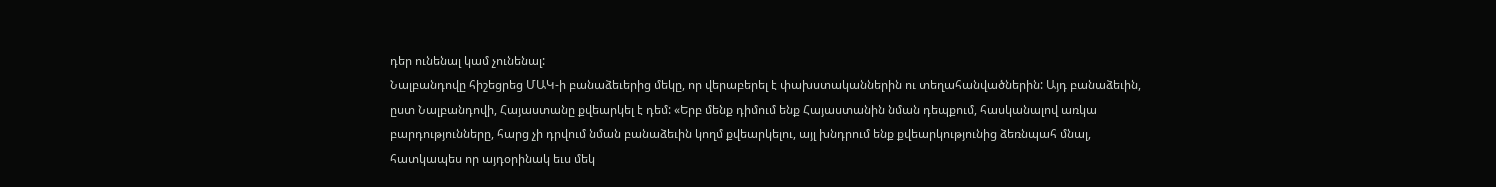դեր ունենալ կամ չունենալ:
Նալբանդովը հիշեցրեց ՄԱԿ-ի բանաձեւերից մեկը, որ վերաբերել է փախստականներին ու տեղահանվածներին: Այդ բանաձեւին, ըստ Նալբանդովի, Հայաստանը քվեարկել է դեմ: «Երբ մենք դիմում ենք Հայաստանին նման դեպքում, հասկանալով առկա բարդությունները, հարց չի դրվում նման բանաձեւին կողմ քվեարկելու, այլ խնդրում ենք քվեարկությունից ձեռնպահ մնալ, հատկապես որ այդօրինակ եւս մեկ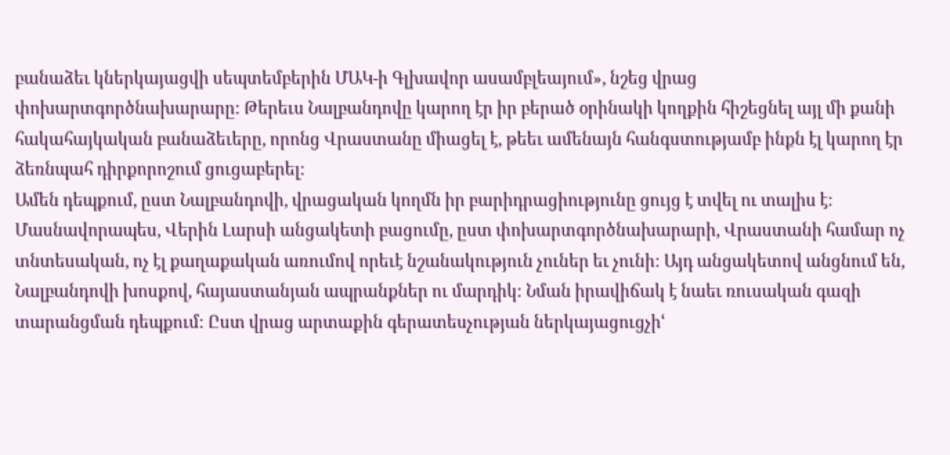բանաձեւ կներկայացվի սեպտեմբերին ՄԱԿ-ի Գլխավոր ասամբլեայում», նշեց վրաց փոխարտգործնախարարը: Թերեւս Նալբանդովը կարող էր իր բերած օրինակի կողքին հիշեցնել այլ մի քանի հակահայկական բանաձեւերը, որոնց Վրաստանը միացել է, թեեւ ամենայն հանգստությամբ ինքն էլ կարող էր ձեռնպահ դիրքորոշում ցուցաբերել:
Ամեն դեպքում, ըստ Նալբանդովի, վրացական կողմն իր բարիդրացիությունը ցույց է տվել ու տալիս է: Մասնավորապես, Վերին Լարսի անցակետի բացումը, ըստ փոխարտգործնախարարի, Վրաստանի համար ոչ տնտեսական, ոչ էլ քաղաքական առումով որեւէ նշանակություն չուներ եւ չունի: Այդ անցակետով անցնում են, Նալբանդովի խոսքով, հայաստանյան ապրանքներ ու մարդիկ: Նման իրավիճակ է նաեւ ռուսական գազի տարանցման դեպքում: Ըստ վրաց արտաքին գերատեսչության ներկայացուցչիՙ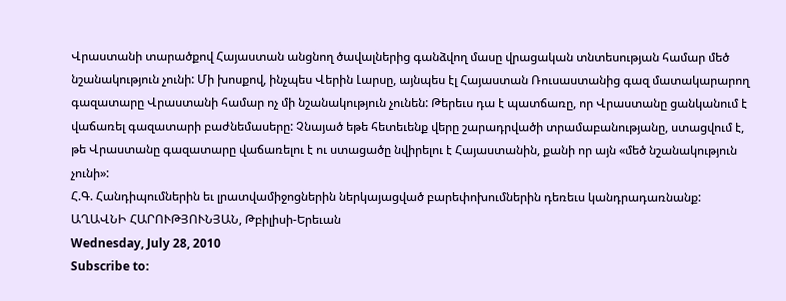Վրաստանի տարածքով Հայաստան անցնող ծավալներից գանձվող մասը վրացական տնտեսության համար մեծ նշանակություն չունի: Մի խոսքով, ինչպես Վերին Լարսը, այնպես էլ Հայաստան Ռուսաստանից գազ մատակարարող գազատարը Վրաստանի համար ոչ մի նշանակություն չունեն: Թերեւս դա է պատճառը, որ Վրաստանը ցանկանում է վաճառել գազատարի բաժնեմասերը: Չնայած եթե հետեւենք վերը շարադրվածի տրամաբանությանը, ստացվում է, թե Վրաստանը գազատարը վաճառելու է ու ստացածը նվիրելու է Հայաստանին, քանի որ այն «մեծ նշանակություն չունի»:
Հ.Գ. Հանդիպումներին եւ լրատվամիջոցներին ներկայացված բարեփոխումներին դեռեւս կանդրադառնանք:
ԱՂԱՎՆԻ ՀԱՐՈՒԹՅՈՒՆՅԱՆ, Թբիլիսի-Երեւան
Wednesday, July 28, 2010
Subscribe to: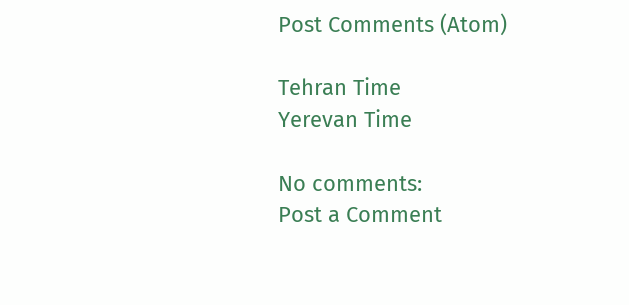Post Comments (Atom)

Tehran Time
Yerevan Time

No comments:
Post a Comment